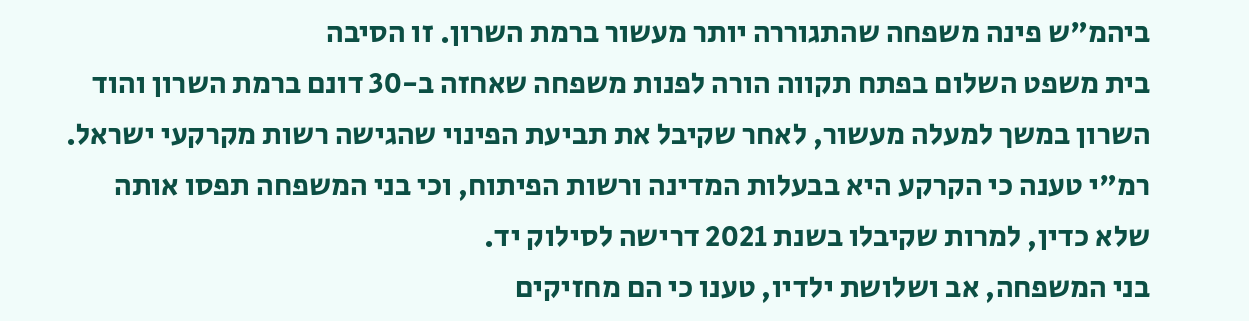ביהמ"ש פינה משפחה שהתגוררה יותר מעשור ברמת השרון. זו הסיבה
בית משפט השלום בפתח תקווה הורה לפנות משפחה שאחזה ב-30 דונם ברמת השרון והוד השרון במשך למעלה מעשור, לאחר שקיבל את תביעת הפינוי שהגישה רשות מקרקעי ישראל. רמ"י טענה כי הקרקע היא בבעלות המדינה ורשות הפיתוח, וכי בני המשפחה תפסו אותה שלא כדין, למרות שקיבלו בשנת 2021 דרישה לסילוק יד.
בני המשפחה, אב ושלושת ילדיו, טענו כי הם מחזיקים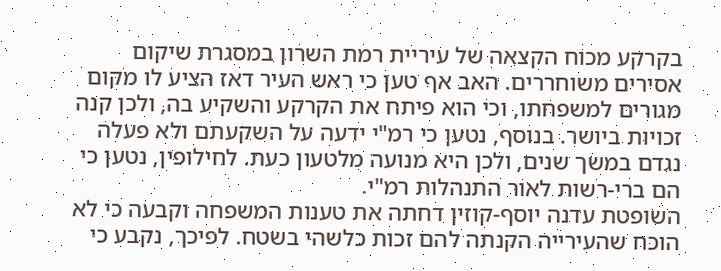בקרקע מכוח הקצאה של עיריית רמת השרון במסגרת שיקום אסירים משוחררים. האב אף טען כי ראש העיר דאז הציע לו מקום מגורים למשפחתו, וכי הוא פיתח את הקרקע והשקיע בה, ולכן קנה זכויות ביושר. בנוסף, נטען כי רמ"י ידעה על השקעתם ולא פעלה נגדם במשך שנים, ולכן היא מנועה מלטעון כעת. לחילופין, נטען כי הם ברי-רשות לאור התנהלות רמ"י.
השופטת עדנה יוסף-קוזין דחתה את טענות המשפחה וקבעה כי לא הוכח שהעירייה הקנתה להם זכות כלשהי בשטח. לפיכך, נקבע כי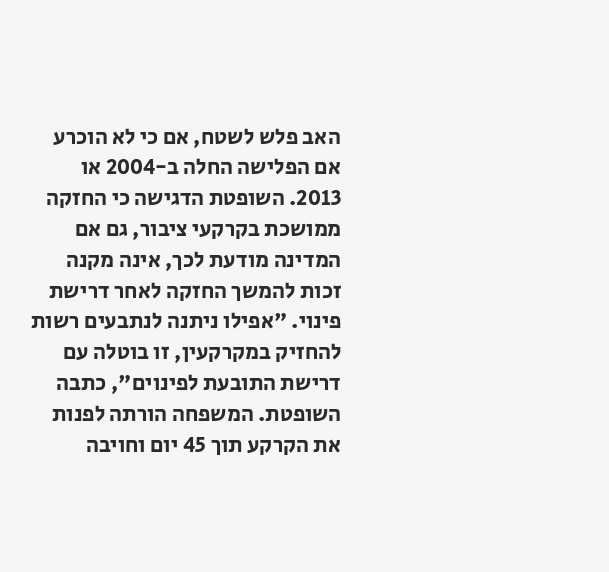האב פלש לשטח, אם כי לא הוכרע אם הפלישה החלה ב-2004 או 2013. השופטת הדגישה כי החזקה ממושכת בקרקעי ציבור, גם אם המדינה מודעת לכך, אינה מקנה זכות להמשך החזקה לאחר דרישת פינוי. "אפילו ניתנה לנתבעים רשות להחזיק במקרקעין, זו בוטלה עם דרישת התובעת לפינוים", כתבה השופטת. המשפחה הורתה לפנות את הקרקע תוך 45 יום וחויבה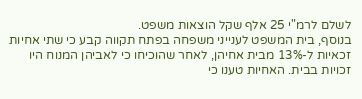לשלם לרמ"י 25 אלף שקל הוצאות משפט.
בנוסף, בית המשפט לענייני משפחה בפתח תקווה קבע כי שתי אחיות זכאיות ל-13% מבית אחיהן, לאחר שהוכיחו כי לאביהן המנוח היו זכויות בבית. האחיות טענו כי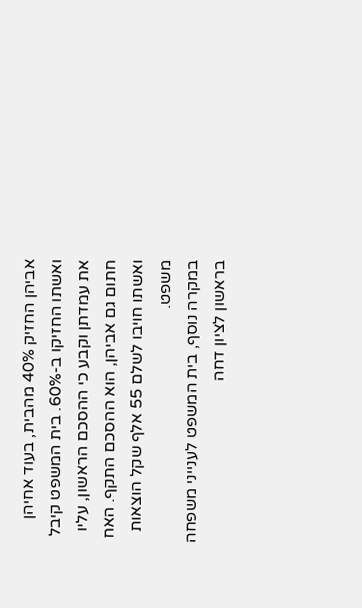אביהן החזיק 40% מהבית, בעוד אחיהן ואשתו החזיקו ב-60%. בית המשפט קיבל את עמדתן וקבע כי ההסכם הראשון, עליו חתום גם אביהן, הוא ההסכם התקף. האח ואשתו חויבו לשלם 55 אלף שקל הוצאות משפט.
במקרה נוסף, בית המשפט לענייני משפחה בראשון לציון דחה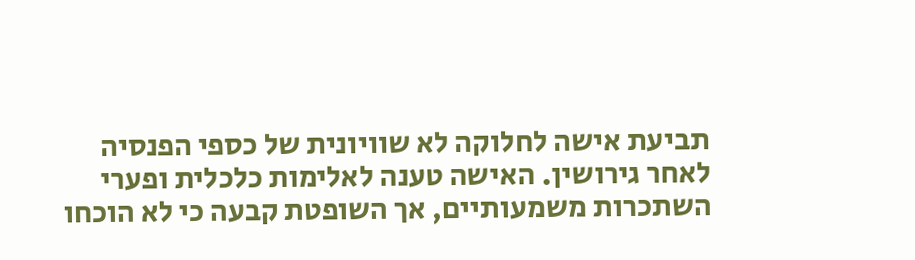תביעת אישה לחלוקה לא שוויונית של כספי הפנסיה לאחר גירושין. האישה טענה לאלימות כלכלית ופערי השתכרות משמעותיים, אך השופטת קבעה כי לא הוכחו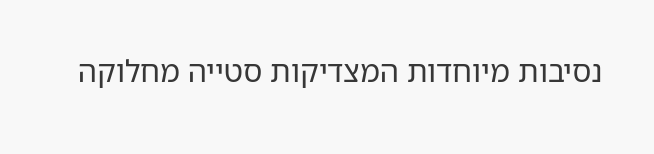נסיבות מיוחדות המצדיקות סטייה מחלוקה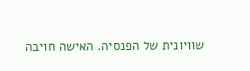שוויונית של הפנסיה. האישה חויבה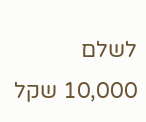לשלם 10,000 שקל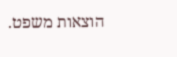הוצאות משפט.